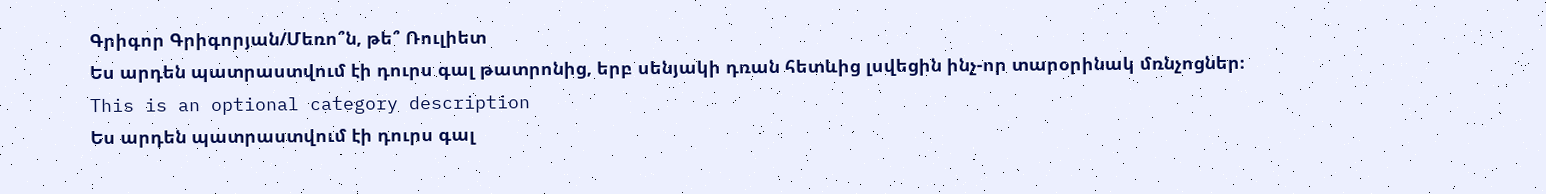Գրիգոր Գրիգորյան/Մեռո՞ն, թե՞ Ռուլիետ
Ես արդեն պատրաստվում էի դուրս գալ թատրոնից, երբ սենյակի դռան հետևից լսվեցին ինչ-որ տարօրինակ մռնչոցներ։
This is an optional category description
Ես արդեն պատրաստվում էի դուրս գալ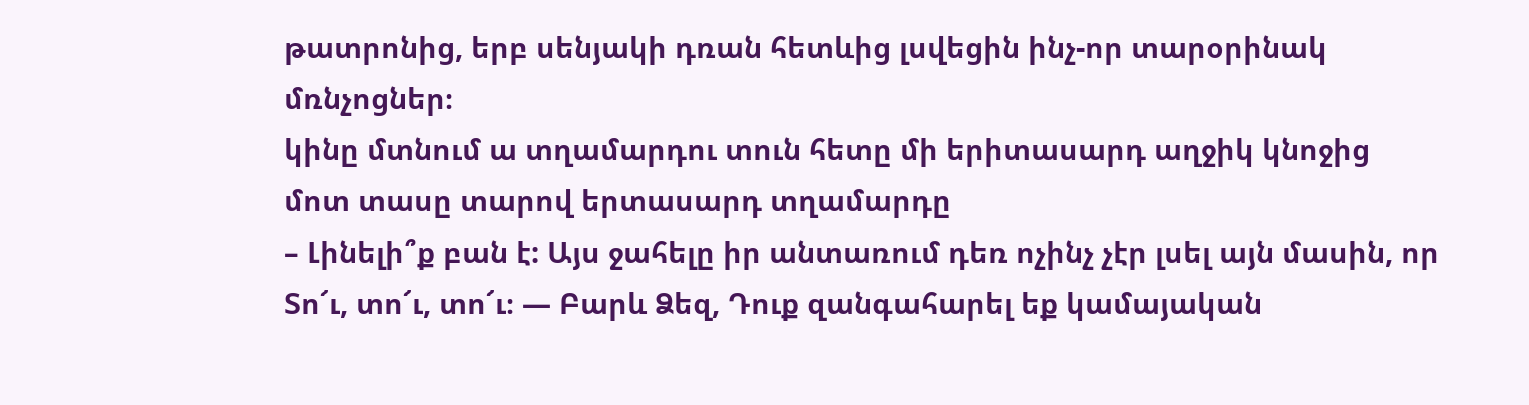թատրոնից, երբ սենյակի դռան հետևից լսվեցին ինչ-որ տարօրինակ մռնչոցներ։
կինը մտնում ա տղամարդու տուն հետը մի երիտասարդ աղջիկ կնոջից մոտ տասը տարով երտասարդ տղամարդը
– Լինելի՞ք բան է: Այս ջահելը իր անտառում դեռ ոչինչ չէր լսել այն մասին, որ
Տո՜ւ, տո՜ւ, տո՜ւ։ — Բարև Ձեզ, Դուք զանգահարել եք կամայական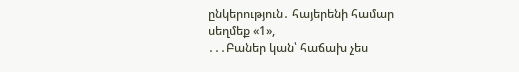ընկերություն․ հայերենի համար սեղմեք «1»,
․․․Բաներ կան՝ հաճախ չես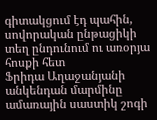գիտակցում էդ պահին, սովորական ընթացիկի տեղ ընդունում ու առօրյա հոսքի հետ
Ֆրիդա Աղաջանյանի անկենդան մարմինը ամառային սաստիկ շոգի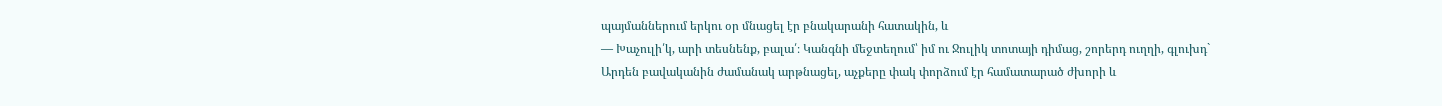պայմաններում երկու օր մնացել էր բնակարանի հատակին, և
— Խաչուլի՛կ, արի տեսնենք, բալա՛։ Կանգնի մեջտեղում՝ իմ ու Ջուլիկ տոտայի դիմաց, շորերդ ուղղի, գլուխդ`
Արդեն բավականին ժամանակ արթնացել, աչքերը փակ փորձում էր համատարած ժխորի և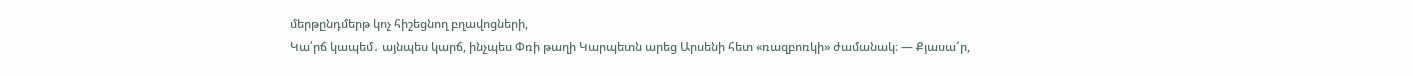մերթընդմերթ կոչ հիշեցնող բղավոցների,
Կա՛րճ կապեմ․ այնպես կարճ, ինչպես Փռի թաղի Կարպետն արեց Արսենի հետ «ռազբոռկի» ժամանակ։ — Քյասա՜ր,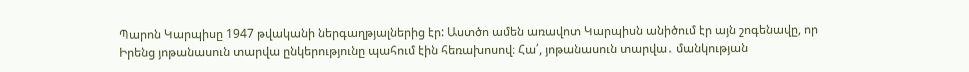Պարոն Կարպիսը 1947 թվականի ներգաղթյալներից էր: Աստծո ամեն առավոտ Կարպիսն անիծում էր այն շոգենավը, որ
Իրենց յոթանասուն տարվա ընկերությունը պահում էին հեռախոսով։ Հա՛, յոթանասուն տարվա․ մանկության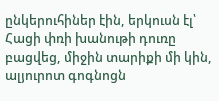ընկերուհիներ էին, երկուսն էլ՝
Հացի փռի խանութի դուռը բացվեց, միջին տարիքի մի կին, ալյուրոտ գոգնոցն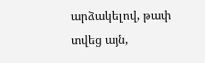արձակելով, թափ տվեց այն,